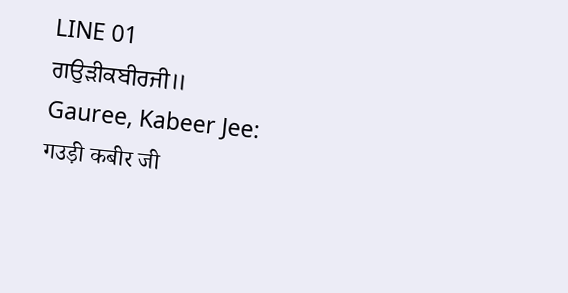LINE 01
ਗਉੜੀਕਬੀਰਜੀ॥
Gauree, Kabeer Jee:
गउड़ी कबीर जी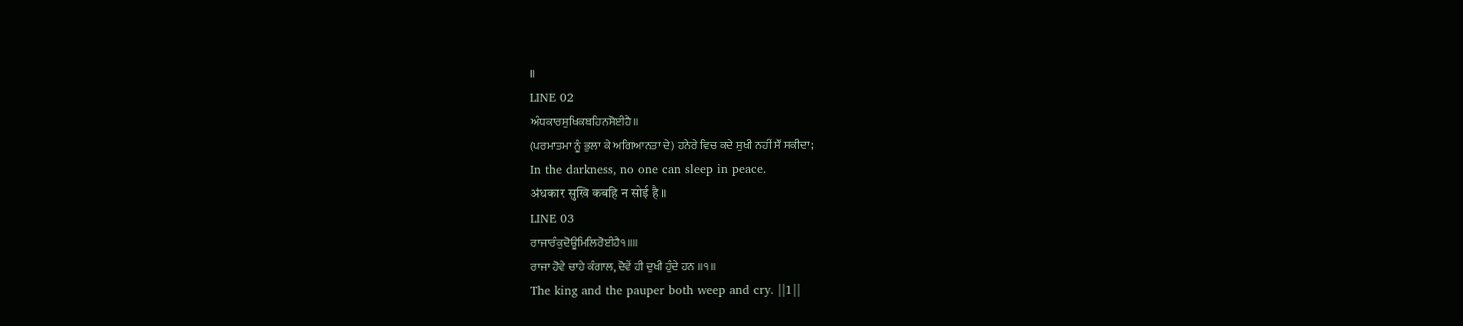॥
LINE 02
ਅੰਧਕਾਰਸੁਖਿਕਬਹਿਨਸੋਈਹੈ॥
(ਪਰਮਾਤਮਾ ਨੂੰ ਭੁਲਾ ਕੇ ਅਗਿਆਨਤਾ ਦੇ) ਹਨੇਰੇ ਵਿਚ ਕਦੇ ਸੁਖੀ ਨਹੀਂ ਸੌਂ ਸਕੀਦਾ;
In the darkness, no one can sleep in peace.
अंधकार सुखि कबहि न सोई है ॥
LINE 03
ਰਾਜਾਰੰਕੁਦੋਊਮਿਲਿਰੋਈਹੈ੧॥॥
ਰਾਜਾ ਹੋਵੇ ਚਾਹੇ ਕੰਗਾਲ, ਦੋਵੇਂ ਹੀ ਦੁਖੀ ਹੁੰਦੇ ਹਨ ॥੧॥
The king and the pauper both weep and cry. ||1||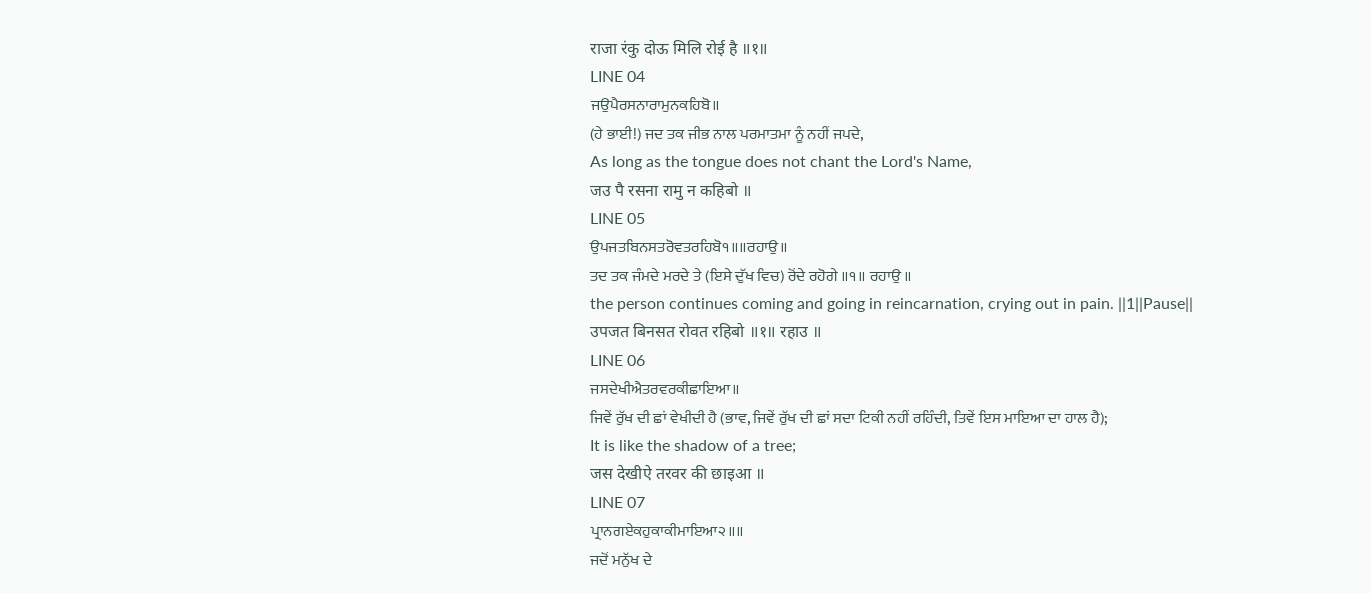राजा रंकु दोऊ मिलि रोई है ॥१॥
LINE 04
ਜਉਪੈਰਸਨਾਰਾਮੁਨਕਹਿਬੋ॥
(ਹੇ ਭਾਈ!) ਜਦ ਤਕ ਜੀਭ ਨਾਲ ਪਰਮਾਤਮਾ ਨੂੰ ਨਹੀਂ ਜਪਦੇ,
As long as the tongue does not chant the Lord's Name,
जउ पै रसना रामु न कहिबो ॥
LINE 05
ਉਪਜਤਬਿਨਸਤਰੋਵਤਰਹਿਬੋ੧॥॥ਰਹਾਉ॥
ਤਦ ਤਕ ਜੰਮਦੇ ਮਰਦੇ ਤੇ (ਇਸੇ ਦੁੱਖ ਵਿਚ) ਰੋਂਦੇ ਰਹੋਗੇ ॥੧॥ ਰਹਾਉ ॥
the person continues coming and going in reincarnation, crying out in pain. ||1||Pause||
उपजत बिनसत रोवत रहिबो ॥१॥ रहाउ ॥
LINE 06
ਜਸਦੇਖੀਐਤਰਵਰਕੀਛਾਇਆ॥
ਜਿਵੇਂ ਰੁੱਖ ਦੀ ਛਾਂ ਵੇਖੀਦੀ ਹੈ (ਭਾਵ, ਜਿਵੇਂ ਰੁੱਖ ਦੀ ਛਾਂ ਸਦਾ ਟਿਕੀ ਨਹੀਂ ਰਹਿੰਦੀ, ਤਿਵੇਂ ਇਸ ਮਾਇਆ ਦਾ ਹਾਲ ਹੈ);
It is like the shadow of a tree;
जस देखीऐ तरवर की छाइआ ॥
LINE 07
ਪ੍ਰਾਨਗਏਕਹੁਕਾਕੀਮਾਇਆ੨॥॥
ਜਦੋਂ ਮਨੁੱਖ ਦੇ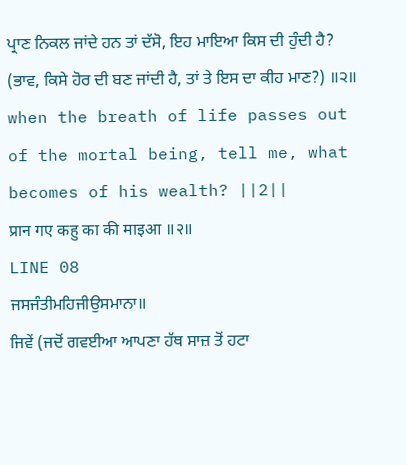ਪ੍ਰਾਣ ਨਿਕਲ ਜਾਂਦੇ ਹਨ ਤਾਂ ਦੱਸੋ, ਇਹ ਮਾਇਆ ਕਿਸ ਦੀ ਹੁੰਦੀ ਹੈ? (ਭਾਵ, ਕਿਸੇ ਹੋਰ ਦੀ ਬਣ ਜਾਂਦੀ ਹੈ, ਤਾਂ ਤੇ ਇਸ ਦਾ ਕੀਹ ਮਾਣ?) ॥੨॥
when the breath of life passes out of the mortal being, tell me, what becomes of his wealth? ||2||
प्रान गए कहु का की माइआ ॥२॥
LINE 08
ਜਸਜੰਤੀਮਹਿਜੀਉਸਮਾਨਾ॥
ਜਿਵੇਂ (ਜਦੋਂ ਗਵਈਆ ਆਪਣਾ ਹੱਥ ਸਾਜ਼ ਤੋਂ ਹਟਾ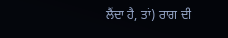ਲੈਂਦਾ ਹੈ, ਤਾਂ) ਰਾਗ ਦੀ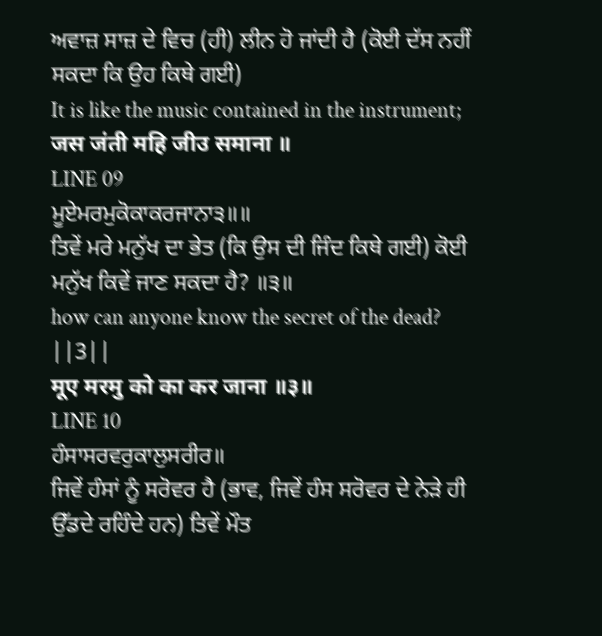ਅਵਾਜ਼ ਸਾਜ਼ ਦੇ ਵਿਚ (ਹੀ) ਲੀਨ ਹੋ ਜਾਂਦੀ ਹੈ (ਕੋਈ ਦੱਸ ਨਹੀਂ ਸਕਦਾ ਕਿ ਉਹ ਕਿਥੇ ਗਈ)
It is like the music contained in the instrument;
जस जंती महि जीउ समाना ॥
LINE 09
ਮੂਏਮਰਮੁਕੋਕਾਕਰਜਾਨਾ੩॥॥
ਤਿਵੇਂ ਮਰੇ ਮਨੁੱਖ ਦਾ ਭੇਤ (ਕਿ ਉਸ ਦੀ ਜਿੰਦ ਕਿਥੇ ਗਈ) ਕੋਈ ਮਨੁੱਖ ਕਿਵੇਂ ਜਾਣ ਸਕਦਾ ਹੈ? ॥੩॥
how can anyone know the secret of the dead? ||3||
मूए मरमु को का कर जाना ॥३॥
LINE 10
ਹੰਸਾਸਰਵਰੁਕਾਲੁਸਰੀਰ॥
ਜਿਵੇਂ ਹੰਸਾਂ ਨੂੰ ਸਰੋਵਰ ਹੈ (ਭਾਵ, ਜਿਵੇਂ ਹੰਸ ਸਰੋਵਰ ਦੇ ਨੇੜੇ ਹੀ ਉੱਡਦੇ ਰਹਿੰਦੇ ਹਨ) ਤਿਵੇਂ ਮੌਤ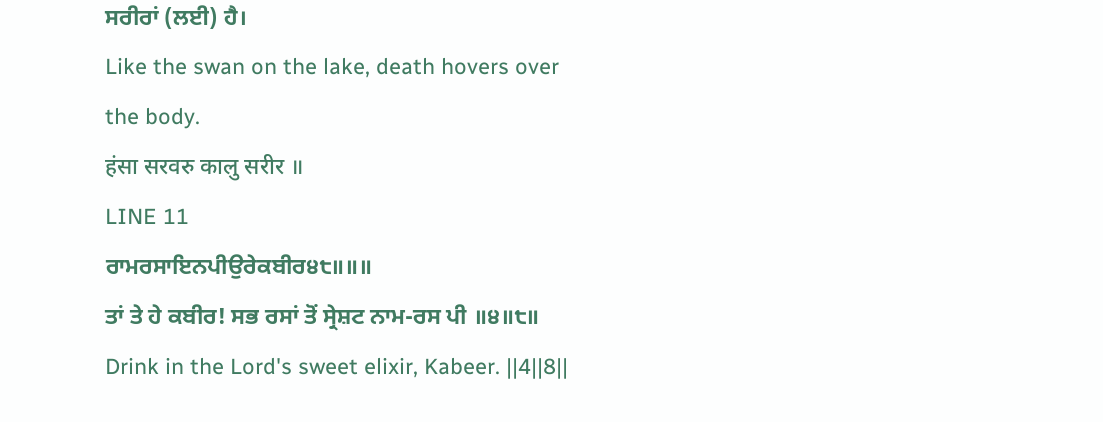ਸਰੀਰਾਂ (ਲਈ) ਹੈ।
Like the swan on the lake, death hovers over the body.
हंसा सरवरु कालु सरीर ॥
LINE 11
ਰਾਮਰਸਾਇਨਪੀਉਰੇਕਬੀਰ੪੮॥॥॥
ਤਾਂ ਤੇ ਹੇ ਕਬੀਰ! ਸਭ ਰਸਾਂ ਤੋਂ ਸ੍ਰੇਸ਼ਟ ਨਾਮ-ਰਸ ਪੀ ॥੪॥੮॥
Drink in the Lord's sweet elixir, Kabeer. ||4||8||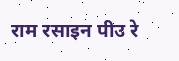राम रसाइन पीउ रे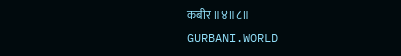कबीर ॥४॥८॥
GURBANI.WORLD